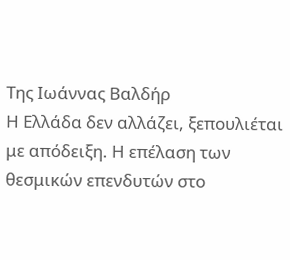Της Ιωάννας Βαλδήρ
Η Ελλάδα δεν αλλάζει, ξεπουλιέται με απόδειξη. Η επέλαση των θεσμικών επενδυτών στο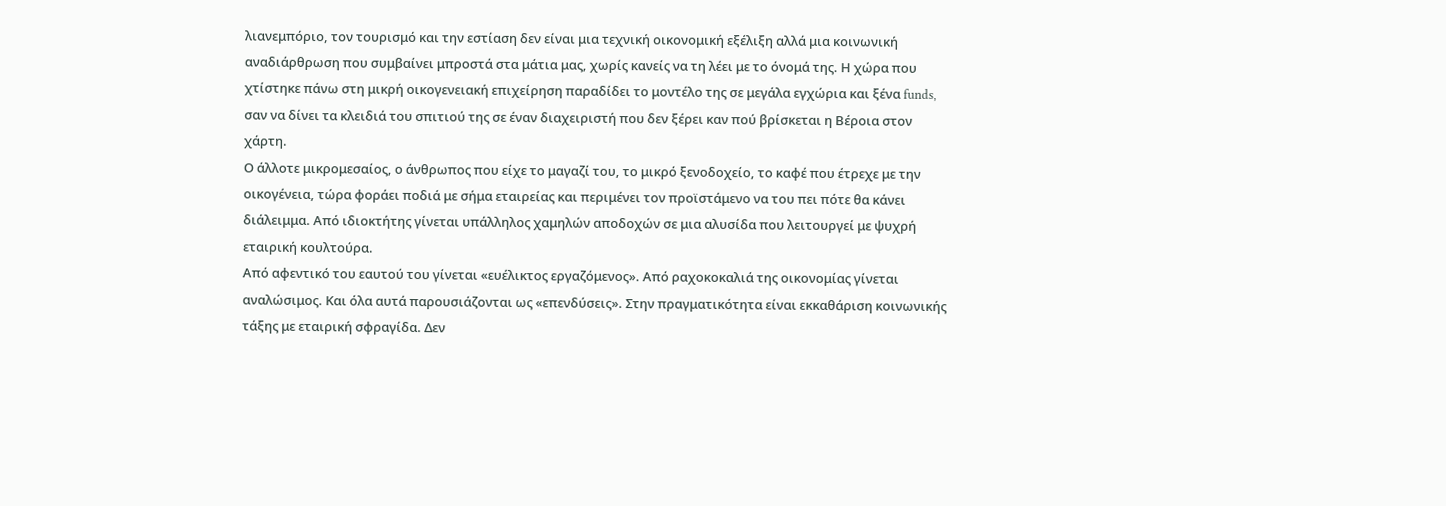λιανεμπόριο, τον τουρισμό και την εστίαση δεν είναι μια τεχνική οικονομική εξέλιξη αλλά μια κοινωνική αναδιάρθρωση που συμβαίνει μπροστά στα μάτια μας, χωρίς κανείς να τη λέει με το όνομά της. Η χώρα που χτίστηκε πάνω στη μικρή οικογενειακή επιχείρηση παραδίδει το μοντέλο της σε μεγάλα εγχώρια και ξένα funds, σαν να δίνει τα κλειδιά του σπιτιού της σε έναν διαχειριστή που δεν ξέρει καν πού βρίσκεται η Βέροια στον χάρτη.
Ο άλλοτε μικρομεσαίος, ο άνθρωπος που είχε το μαγαζί του, το μικρό ξενοδοχείο, το καφέ που έτρεχε με την οικογένεια, τώρα φοράει ποδιά με σήμα εταιρείας και περιμένει τον προϊστάμενο να του πει πότε θα κάνει διάλειμμα. Από ιδιοκτήτης γίνεται υπάλληλος χαμηλών αποδοχών σε μια αλυσίδα που λειτουργεί με ψυχρή εταιρική κουλτούρα.
Από αφεντικό του εαυτού του γίνεται «ευέλικτος εργαζόμενος». Από ραχοκοκαλιά της οικονομίας γίνεται αναλώσιμος. Και όλα αυτά παρουσιάζονται ως «επενδύσεις». Στην πραγματικότητα είναι εκκαθάριση κοινωνικής τάξης με εταιρική σφραγίδα. Δεν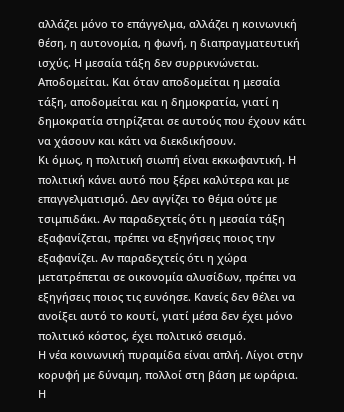αλλάζει μόνο το επάγγελμα, αλλάζει η κοινωνική θέση, η αυτονομία, η φωνή, η διαπραγματευτική ισχύς. Η μεσαία τάξη δεν συρρικνώνεται. Αποδομείται. Και όταν αποδομείται η μεσαία τάξη, αποδομείται και η δημοκρατία, γιατί η δημοκρατία στηρίζεται σε αυτούς που έχουν κάτι να χάσουν και κάτι να διεκδικήσουν.
Κι όμως, η πολιτική σιωπή είναι εκκωφαντική. Η πολιτική κάνει αυτό που ξέρει καλύτερα και με επαγγελματισμό. Δεν αγγίζει το θέμα ούτε με τσιμπιδάκι. Αν παραδεχτείς ότι η μεσαία τάξη εξαφανίζεται, πρέπει να εξηγήσεις ποιος την εξαφανίζει. Αν παραδεχτείς ότι η χώρα μετατρέπεται σε οικονομία αλυσίδων, πρέπει να εξηγήσεις ποιος τις ευνόησε. Κανείς δεν θέλει να ανοίξει αυτό το κουτί, γιατί μέσα δεν έχει μόνο πολιτικό κόστος, έχει πολιτικό σεισμό.
Η νέα κοινωνική πυραμίδα είναι απλή. Λίγοι στην κορυφή με δύναμη, πολλοί στη βάση με ωράρια. Η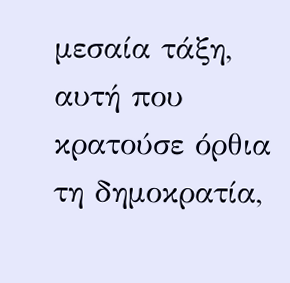μεσαία τάξη, αυτή που κρατούσε όρθια τη δημοκρατία,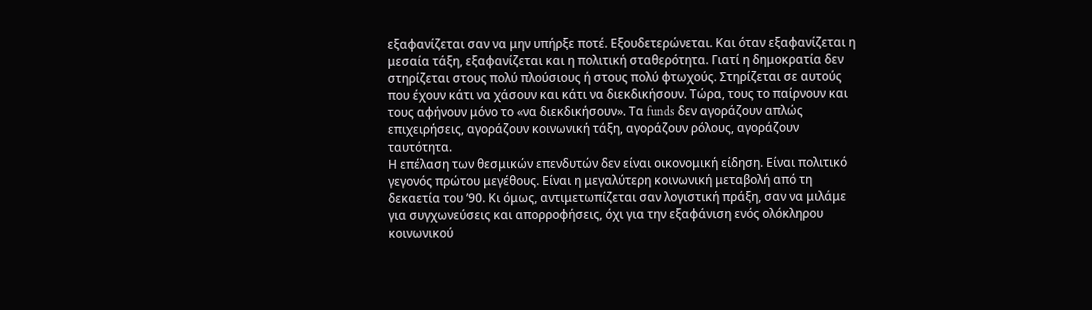εξαφανίζεται σαν να μην υπήρξε ποτέ. Εξουδετερώνεται. Και όταν εξαφανίζεται η μεσαία τάξη, εξαφανίζεται και η πολιτική σταθερότητα. Γιατί η δημοκρατία δεν στηρίζεται στους πολύ πλούσιους ή στους πολύ φτωχούς. Στηρίζεται σε αυτούς που έχουν κάτι να χάσουν και κάτι να διεκδικήσουν. Τώρα, τους το παίρνουν και τους αφήνουν μόνο το «να διεκδικήσουν». Τα funds δεν αγοράζουν απλώς επιχειρήσεις, αγοράζουν κοινωνική τάξη, αγοράζουν ρόλους, αγοράζουν ταυτότητα.
Η επέλαση των θεσμικών επενδυτών δεν είναι οικονομική είδηση. Είναι πολιτικό γεγονός πρώτου μεγέθους. Είναι η μεγαλύτερη κοινωνική μεταβολή από τη δεκαετία του ’90. Κι όμως, αντιμετωπίζεται σαν λογιστική πράξη, σαν να μιλάμε για συγχωνεύσεις και απορροφήσεις, όχι για την εξαφάνιση ενός ολόκληρου κοινωνικού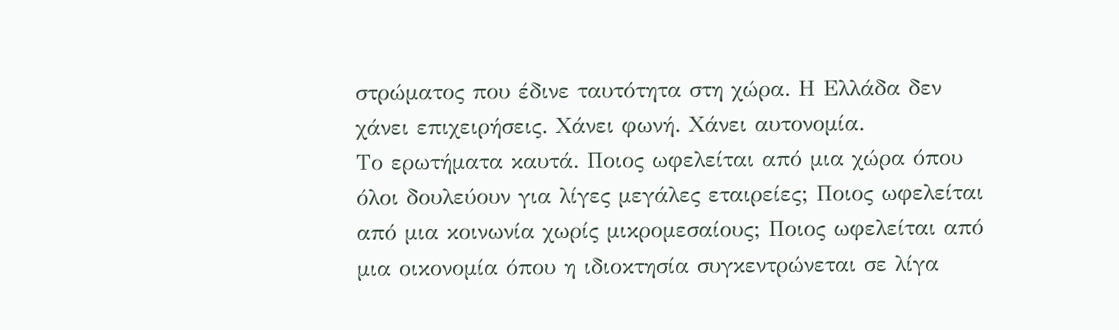στρώματος που έδινε ταυτότητα στη χώρα. Η Ελλάδα δεν χάνει επιχειρήσεις. Χάνει φωνή. Χάνει αυτονομία.
Το ερωτήματα καυτά. Ποιος ωφελείται από μια χώρα όπου όλοι δουλεύουν για λίγες μεγάλες εταιρείες; Ποιος ωφελείται από μια κοινωνία χωρίς μικρομεσαίους; Ποιος ωφελείται από μια οικονομία όπου η ιδιοκτησία συγκεντρώνεται σε λίγα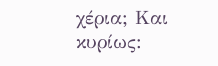χέρια; Και κυρίως: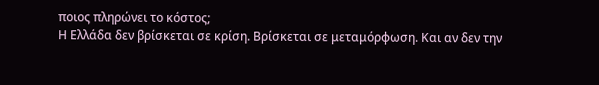ποιος πληρώνει το κόστος;
Η Ελλάδα δεν βρίσκεται σε κρίση. Βρίσκεται σε μεταμόρφωση. Και αν δεν την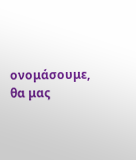ονομάσουμε, θα μας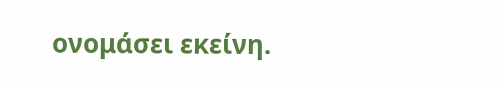ονομάσει εκείνη.